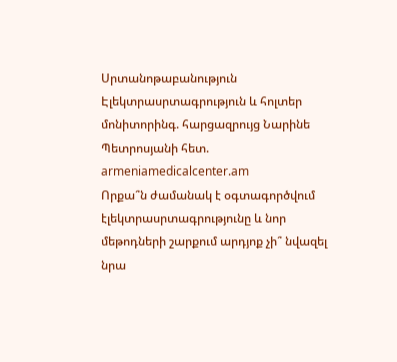Սրտանոթաբանություն
Էլեկտրասրտագրություն և հոլտեր մոնիտորինգ. հարցազրույց Նարինե Պետրոսյանի հետ. armeniamedicalcenter.am
Որքա՞ն ժամանակ է օգտագործվում էլեկտրասրտագրությունը և նոր մեթոդների շարքում արդյոք չի՞ նվազել նրա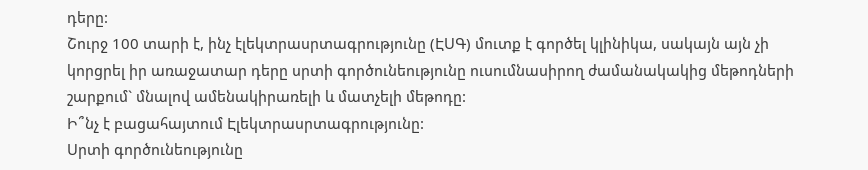դերը:
Շուրջ 100 տարի է, ինչ էլեկտրասրտագրությունը (ԷՍԳ) մուտք է գործել կլինիկա, սակայն այն չի կորցրել իր առաջատար դերը սրտի գործունեությունը ուսումնասիրող ժամանակակից մեթոդների շարքում` մնալով ամենակիրառելի և մատչելի մեթոդը:
Ի՞նչ է բացահայտում Էլեկտրասրտագրությունը:
Սրտի գործունեությունը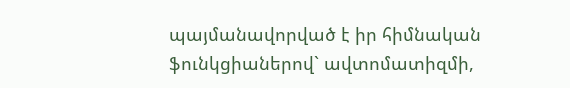պայմանավորված է իր հիմնական ֆունկցիաներով` ավտոմատիզմի,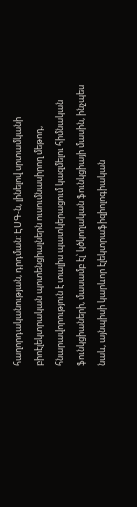հաղորդականության, դրդման: ԷՍԳ-ն, լինելով սրտամկանի բիոէլեկտրական պոտենցիալներն ուսումնասիրող մեթոդ, հնարավորություն է տալիս պատկերացում կազմելու հիմնական ֆունկցիաների, մասամբ էլ՝ կծկողական ֆունկցիայի մասին, ինչպես նաև, այնպիսի կարևոր էլեկտրաֆիզիոլոգիական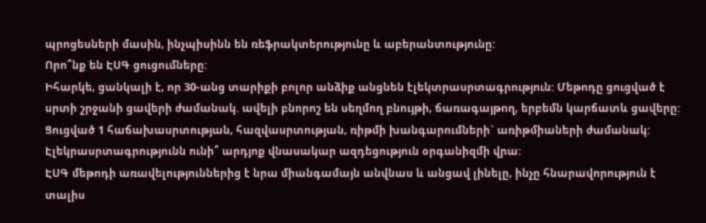պրոցեսների մասին, ինչպիսինն են ռեֆրակտերությունը և աբերանտությունը:
Որո՞նք են ԷՍԳ ցուցումները:
Իհարկե, ցանկալի է, որ 30-անց տարիքի բոլոր անձիք անցնեն էլեկտրասրտագրություն: Մեթոդը ցուցված է սրտի շրջանի ցավերի ժամանակ. ավելի բնորոշ են սեղմող բնույթի, ճառագայթող, երբեմն կարճատև ցավերը: Ցուցված 1 հաճախասրտության, հազվասրտության, ռիթմի խանգարումների` առիթմիաների ժամանակ:
Էլեկրասրտագրությունն ունի՞ արդյոք վնասակար ազդեցություն օրգանիզմի վրա:
ԷՍԳ մեթոդի առավելություններից է նրա միանգամայն անվնաս և անցավ լինելը, ինչը հնարավորություն է տալիս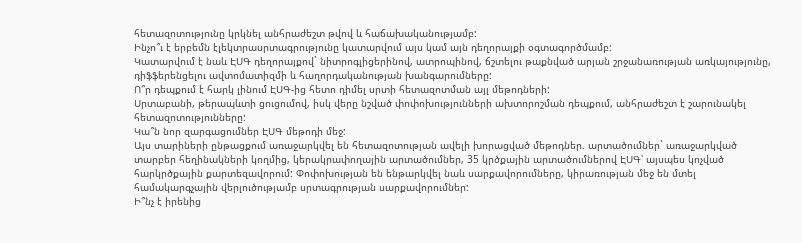հետազոտությունը կրկնել անհրաժեշտ թվով և հաճախականությամբ:
Ինչո՞ւ է երբեմն էլեկտրասրտագրությունը կատարվում այս կամ այն դեղորայքի օգտագործմամբ:
Կատարվում է նաև ԷՍԳ դեղորայքով` նիտրոգլիցերինով, ատրոպինով, ճշտելու թաքնված արյան շրջանառության առկայությունը, դիֆֆերենցելու ավտոմատիզմի և հաղորդականության խանգարումները:
Ո՞ր դեպքում է հարկ լինում ԷՍԳ-ից հետո դիմել սրտի հետազոտման այլ մեթոդների:
Սրտաբանի, թերապևտի ցուցումով, իսկ վերը նշված փոփոխությունների ախտորոշման դեպքում, անհրաժեշտ է շարունակել հետազոտությունները:
Կա՞ն նոր զարգացումներ ԷՍԳ մեթոդի մեջ:
Այս տարիների ընթացքում առաջարկվել են հետազոտության ավելի խորացված մեթոդներ. արտածումներ` առաջարկված տարբեր հեղինակների կողմից, կերակրափողային արտածումներ, 35 կրծքային արտածումներով ԷՍԳ՝ այսպես կոչված հարկրծքային քարտեզավորում: Փոփոխության են ենթարկվել նաև սարքավորումները, կիրառության մեջ են մտել համակարգչային վերլուծությամբ սրտագրության սարքավորումներ:
Ի՞նչ է իրենից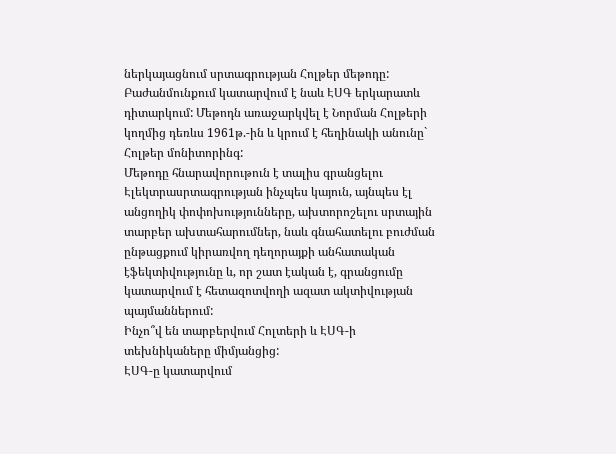ներկայացնում սրտագրության Հոլթեր մեթոդը:
Բաժանմունքում կատարվում է նաև ԷՍԳ երկարատև դիտարկում: Մեթոդն առաջարկվել է Նորման Հոլթերի կողմից դեռևս 1961թ.-ին և կրում է հեղինակի անունը` Հոլթեր մոնիտորինգ:
Մեթոդը հնարավորութուն է տալիս գրանցելու Էլեկտրասրտագրության ինչպես կայուն, այնպես էլ անցողիկ փոփոխությունները, ախտորոշելու սրտային տարբեր ախտահարումներ, նաև գնահատելու բուժման ընթացքում կիրառվող դեղորայքի անհատական էֆեկտիվությունը և, որ շատ էական է, գրանցումը կատարվում է հետազոտվողի ազատ ակտիվության պայմաններում:
Ինչո՞վ են տարբերվում Հոլտերի և ԷՍԳ-ի տեխնիկաները միմյանցից:
ԷՍԳ-ը կատարվում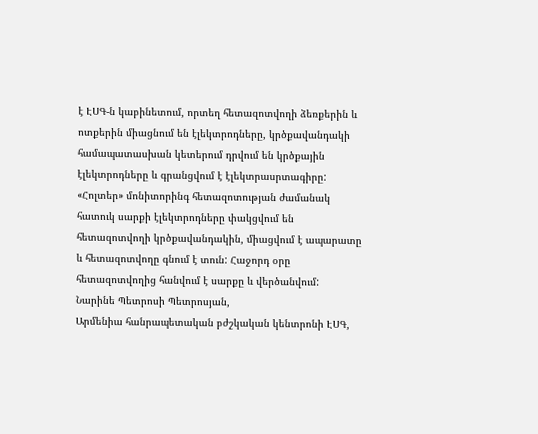է ԷՍԳ-ն կաբինետում, որտեղ հետազոտվողի ձեռքերին և ոտքերին միացնում են էլեկտրոդները, կրծքավանդակի համապատասխան կետերում դրվում են կրծքային էլեկտրոդները և գրանցվում է էլեկտրասրտագիրը:
«Հոլտեր» մոնիտորինգ հետազոտության ժամանակ հատուկ սարքի էլեկտրոդները փակցվում են հետազոտվողի կրծքավանդակին, միացվում է ապարատը և հետազոտվողը գնում է տուն: Հաջորդ օրը հետազոտվողից հանվում է սարքը և վերծանվում:
Նարինե Պետրոսի Պետրոսյան,
Արմենիա հանրապետական բժշկական կենտրոնի ԷՍԳ,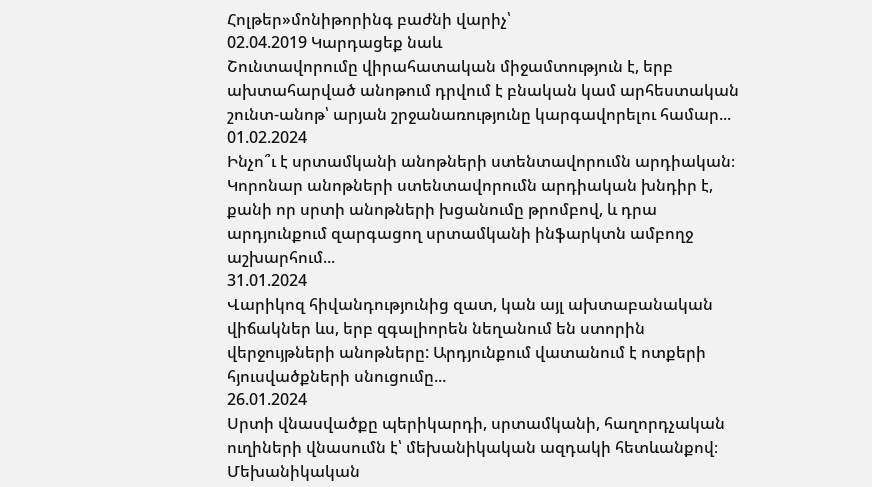Հոլթեր»մոնիթորինգ բաժնի վարիչ՝
02.04.2019 Կարդացեք նաև
Շունտավորումը վիրահատական միջամտություն է, երբ ախտահարված անոթում դրվում է բնական կամ արհեստական շունտ-անոթ՝ արյան շրջանառությունը կարգավորելու համար...
01.02.2024
Ինչո՞ւ է սրտամկանի անոթների ստենտավորումն արդիական։
Կորոնար անոթների ստենտավորումն արդիական խնդիր է, քանի որ սրտի անոթների խցանումը թրոմբով, և դրա արդյունքում զարգացող սրտամկանի ինֆարկտն ամբողջ աշխարհում...
31.01.2024
Վարիկոզ հիվանդությունից զատ, կան այլ ախտաբանական վիճակներ ևս, երբ զգալիորեն նեղանում են ստորին վերջույթների անոթները: Արդյունքում վատանում է ոտքերի հյուսվածքների սնուցումը...
26.01.2024
Սրտի վնասվածքը պերիկարդի, սրտամկանի, հաղորդչական ուղիների վնասումն է՝ մեխանիկական ազդակի հետևանքով։
Մեխանիկական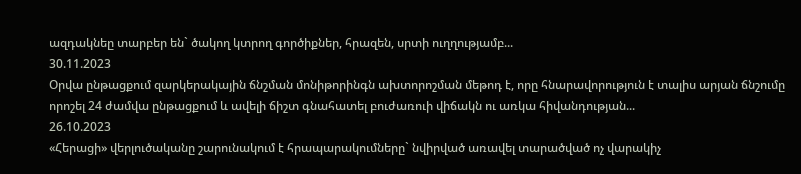ազդակնեը տարբեր են` ծակող կտրող գործիքներ, հրազեն, սրտի ուղղությամբ...
30.11.2023
Օրվա ընթացքում զարկերակային ճնշման մոնիթորինգն ախտորոշման մեթոդ է, որը հնարավորություն է տալիս արյան ճնշումը որոշել 24 ժամվա ընթացքում և ավելի ճիշտ գնահատել բուժառուի վիճակն ու առկա հիվանդության...
26.10.2023
«Հերացի» վերլուծականը շարունակում է հրապարակումները` նվիրված առավել տարածված ոչ վարակիչ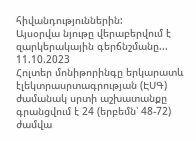հիվանդություններին:
Այսօրվա նյութը վերաբերվում է զարկերակային գերճնշմանը...
11.10.2023
Հոլտեր մոնիթորինգը երկարատև էլեկտրասրտագրության (ԷՍԳ) ժամանակ սրտի աշխատանքը գրանցվում է 24 (երբեմն՝ 48-72) ժամվա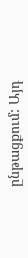ընթացքում: Այդ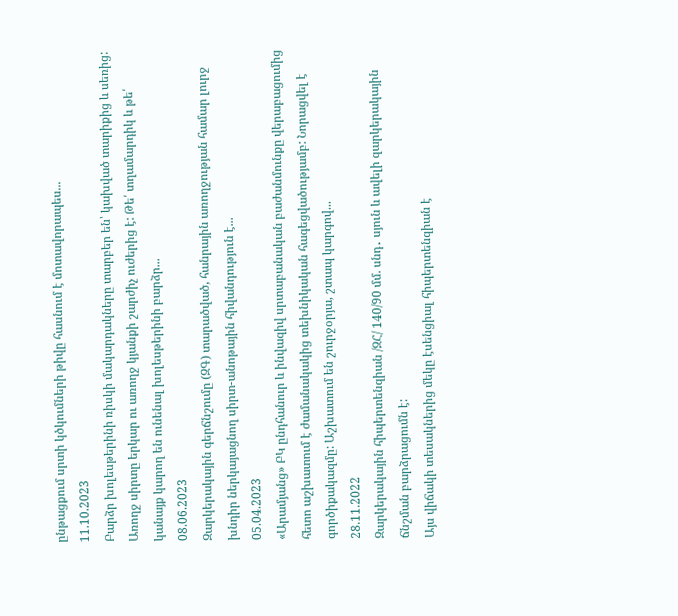ընթացքում սրտի կծկումների թիվը հասնում է մոտավորապես...
11.10.2023
Բարձր խոլեսթերինի ռիսկի մակարդակները տարբեր են՝ կախված տարիքից և սեռից: Առողջ սիրտը երկար ու առողջ կյանքի շարժիչ ուժերից է: Թե՛ տղամարդիկ և թե՛ կանայք կարող են ունենալ խոլեսթերինի բարձր...
08.06.2023
Զարկերակային գերճնշումը (ԶԳ) տարածված, հանրային առողջության համար լուրջ խնդիր ներկայացնող սիրտ-անոթային հիվանդություն է...
05.04.2023
«Արամյանց» ԲԿ ընդհանուր և ինվազիվ սրտաբանական բաժանմունքը վերաբացումից հետո աշխատում է ժամանակակից տեխնիկական հագեցվածությամբ: Նորացվել է գործիքակազմը: Աշխատում են շուրջօրյա, շտապ կարգով...
28.11.2022
Զարկերակային հիպերտենզիան /ԶՀ/ 140/90 մմ. սնդ․ սյուն և ավելի զարկերակային ճնշման բարձրացումն է:
Այս վիճակի տեսակներից մեկը էսենցիալ հիպերտենզիան է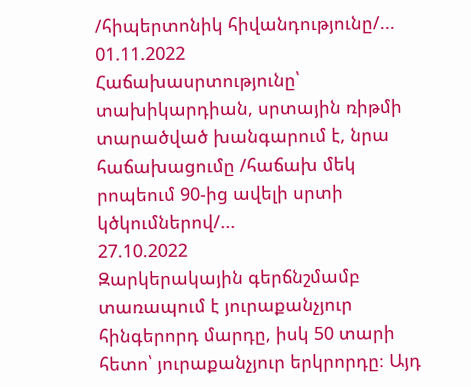/հիպերտոնիկ հիվանդությունը/...
01.11.2022
Հաճախասրտությունը՝ տախիկարդիան, սրտային ռիթմի տարածված խանգարում է, նրա հաճախացումը /հաճախ մեկ րոպեում 90-ից ավելի սրտի կծկումներով/...
27.10.2022
Զարկերակային գերճնշմամբ տառապում է յուրաքանչյուր հինգերորդ մարդը, իսկ 50 տարի հետո՝ յուրաքանչյուր երկրորդը։ Այդ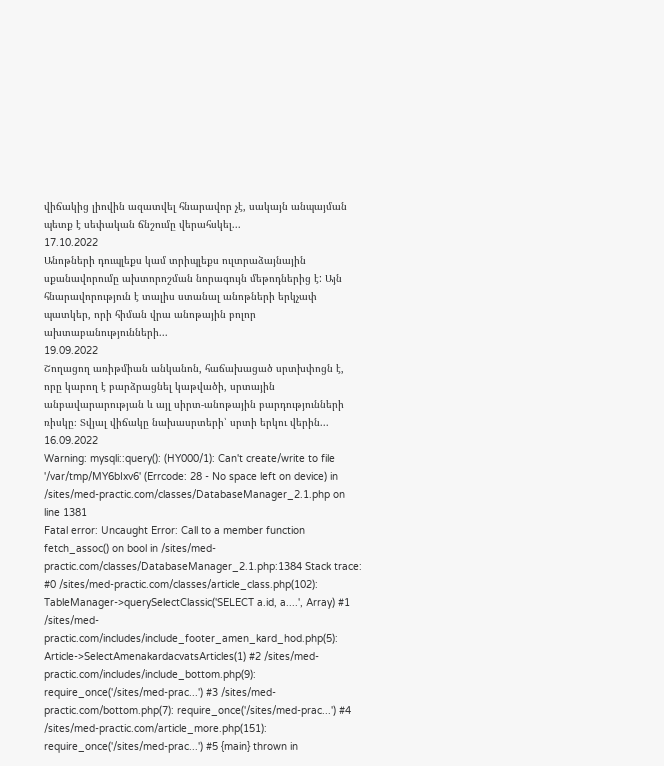վիճակից լիովին ազատվել հնարավոր չէ, սակայն անպայման պետք է սեփական ճնշումը վերահսկել...
17.10.2022
Անոթների դուպլեքս կամ տրիպլեքս ուլտրաձայնային սքանավորումը ախտորոշման նորագույն մեթոդներից է: Այն հնարավորություն է տալիս ստանալ անոթների երկչափ պատկեր, որի հիման վրա անոթային բոլոր ախտաբանությունների...
19.09.2022
Շողացող առիթմիան անկանոն, հաճախացած սրտխփոցն է, որը կարող է բարձրացնել կաթվածի, սրտային անբավարարության և այլ սիրտ-անոթային բարդությունների ռիսկը։ Տվյալ վիճակը նախասրտերի՝ սրտի երկու վերին...
16.09.2022
Warning: mysqli::query(): (HY000/1): Can't create/write to file '/var/tmp/MY6bIxv6' (Errcode: 28 - No space left on device) in /sites/med-practic.com/classes/DatabaseManager_2.1.php on line 1381
Fatal error: Uncaught Error: Call to a member function fetch_assoc() on bool in /sites/med-practic.com/classes/DatabaseManager_2.1.php:1384 Stack trace: #0 /sites/med-practic.com/classes/article_class.php(102): TableManager->querySelectClassic('SELECT a.id, a....', Array) #1 /sites/med-practic.com/includes/include_footer_amen_kard_hod.php(5): Article->SelectAmenakardacvatsArticles(1) #2 /sites/med-practic.com/includes/include_bottom.php(9): require_once('/sites/med-prac...') #3 /sites/med-practic.com/bottom.php(7): require_once('/sites/med-prac...') #4 /sites/med-practic.com/article_more.php(151): require_once('/sites/med-prac...') #5 {main} thrown in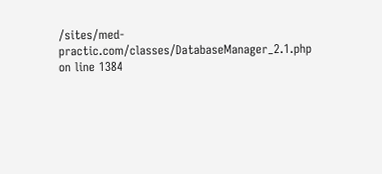/sites/med-practic.com/classes/DatabaseManager_2.1.php on line 1384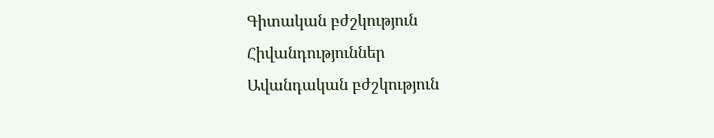Գիտական բժշկություն
Հիվանդություններ
Ավանդական բժշկություն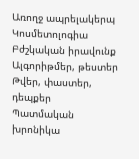Առողջ ապրելակերպ
Կոսմետոլոգիա
Բժշկական իրավունք
Ալգորիթմեր, թեստեր
Թվեր, փաստեր, դեպքեր
Պատմական խրոնիկա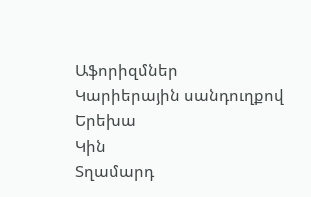Աֆորիզմներ
Կարիերային սանդուղքով
Երեխա
Կին
Տղամարդ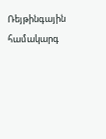Ռեյթինգային համակարգ